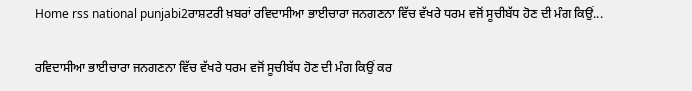Home rss national punjabi2ਰਾਸ਼ਟਰੀ ਖ਼ਬਰਾਂ ਰਵਿਦਾਸੀਆ ਭਾਈਚਾਰਾ ਜਨਗਣਨਾ ਵਿੱਚ ਵੱਖਰੇ ਧਰਮ ਵਜੋਂ ਸੂਚੀਬੱਧ ਹੋਣ ਦੀ ਮੰਗ ਕਿਉਂ...

ਰਵਿਦਾਸੀਆ ਭਾਈਚਾਰਾ ਜਨਗਣਨਾ ਵਿੱਚ ਵੱਖਰੇ ਧਰਮ ਵਜੋਂ ਸੂਚੀਬੱਧ ਹੋਣ ਦੀ ਮੰਗ ਕਿਉਂ ਕਰ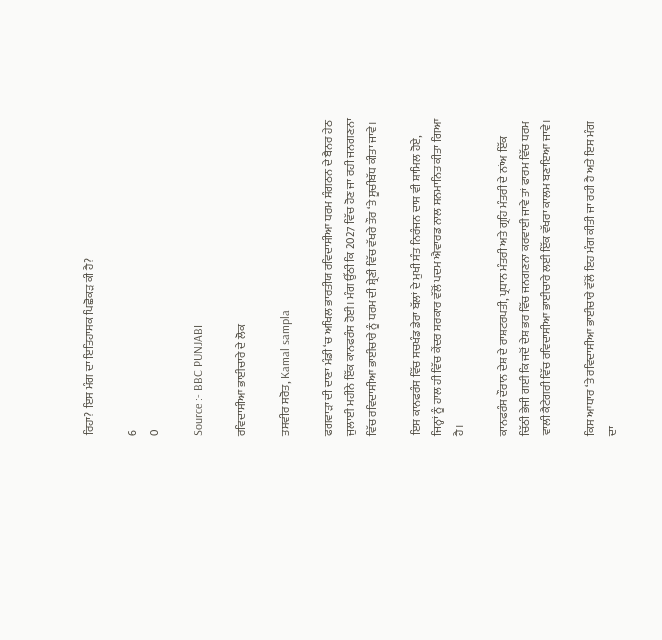ਰਿਹਾ? ਇਸ ਮੰਗ ਦਾ ਇਤਿਹਾਸਕ ਪਿਛੋਕੜ ਕੀ ਹੈ?

6
0

Source :- BBC PUNJABI

ਰਵਿਦਾਸੀਆ ਭਾਈਚਾਰੇ ਦੇ ਲੋਕ

ਤਸਵੀਰ ਸਰੋਤ, Kamal sampla

ਫਗਵਾੜਾ ਦੀ ਦਾਣਾ ਮੰਡੀ ‘ਚ ਅਖਿਲ ਭਾਰਤੀਯ ਰਵਿਦਾਸੀਆ ਧਰਮ ਸੰਗਠਨ ਦੇ ਬੈਨਰ ਹੇਠ ਜੁਲਾਈ ਮਹੀਨੇ ਇੱਕ ਕਾਨਫਰੰਸ ਹੋਈ। ਮੰਗ ਉੱਠੀ ਕਿ 2027 ਵਿੱਚ ਹੋਣ ਜਾ ਰਹੀ ਜਨਗਣਨਾ ਵਿੱਚ ਰਵਿਦਾਸੀਆ ਭਾਈਚਾਰੇ ਨੂੰ ਧਰਮ ਦੀ ਸ਼੍ਰੇਣੀ ਵਿੱਚ ਵੱਖਰੇ ਤੌਰ ‘ਤੇ ਸੂਚੀਬੱਧ ਕੀਤਾ ਜਾਵੇ।

ਇਸ ਕਾਨਫਰੰਸ ਵਿੱਚ ਸਚਖੰਡ ਡੇਰਾ ਬੱਲਾਂ ਦੇ ਮੁਖੀ ਸੰਤ ਨਿਰੰਜਨ ਦਾਸ ਵੀ ਸ਼ਾਮਿਲ ਹੋਏ, ਜਿਨ੍ਹਾਂ ਨੂੰ ਹਾਲ ਹੀ ਵਿੱਚ ਕੇਂਦਰ ਸਰਕਾਰ ਵੱਲੋਂ ਪਦਮ ਐਵਾਰਡ ਨਾਲ ਸਨਮਾਨਿਤ ਕੀਤਾ ਗਿਆ ਹੈ।

ਕਾਨਫਰੰਸ ਦੌਰਾਨ ਦੇਸ਼ ਦੇ ਰਾਸ਼ਟਰਪਤੀ, ਪ੍ਰਧਾਨ ਮੰਤਰੀ ਅਤੇ ਗ੍ਰਹਿ ਮੰਤਰੀ ਦੇ ਨਾਂਅ ਇੱਕ ਚਿੱਠੀ ਭੇਜੀ ਗਈ ਕਿ ਜਦੋਂ ਦੇਸ਼ ਭਰ ਵਿੱਚ ਜਨਗਣਨਾ ਕਰਵਾਈ ਜਾਵੇ ਤਾਂ ਫਾਰਮ ਵਿੱਚ ਧਰਮ ਵਾਲੀ ਕੈਟੇਗਰੀ ਵਿੱਚ ਰਵਿਦਾਸੀਆ ਭਾਈਚਾਰੇ ਲਈ ਇੱਕ ਵੱਖਰਾ ਕਾਲਮ ਬਣਾਇਆ ਜਾਵੇ।

ਕਿਸ ਆਧਾਰ ‘ਤੇ ਰਵਿਦਾਸੀਆ ਭਾਈਚਾਰੇ ਵੱਲੋਂ ਇਹ ਮੰਗ ਕੀਤੀ ਜਾ ਰਹੀ ਹੈ ਅਤੇ ਇਸ ਮੰਗ ਦਾ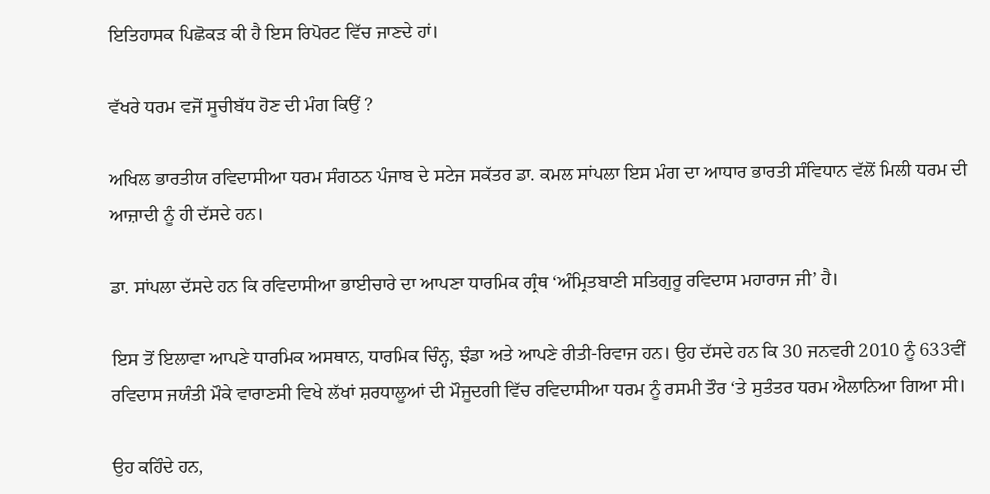ਇਤਿਹਾਸਕ ਪਿਛੋਕੜ ਕੀ ਹੈ ਇਸ ਰਿਪੋਰਟ ਵਿੱਚ ਜਾਣਦੇ ਹਾਂ।

ਵੱਖਰੇ ਧਰਮ ਵਜੋਂ ਸੂਚੀਬੱਧ ਹੋਣ ਦੀ ਮੰਗ ਕਿਉਂ ?

ਅਖਿਲ ਭਾਰਤੀਯ ਰਵਿਦਾਸੀਆ ਧਰਮ ਸੰਗਠਨ ਪੰਜਾਬ ਦੇ ਸਟੇਜ ਸਕੱਤਰ ਡਾ. ਕਮਲ ਸਾਂਪਲਾ ਇਸ ਮੰਗ ਦਾ ਆਧਾਰ ਭਾਰਤੀ ਸੰਵਿਧਾਨ ਵੱਲੋਂ ਮਿਲੀ ਧਰਮ ਦੀ ਆਜ਼ਾਦੀ ਨੂੰ ਹੀ ਦੱਸਦੇ ਹਨ।

ਡਾ. ਸਾਂਪਲਾ ਦੱਸਦੇ ਹਨ ਕਿ ਰਵਿਦਾਸੀਆ ਭਾਈਚਾਰੇ ਦਾ ਆਪਣਾ ਧਾਰਮਿਕ ਗ੍ਰੰਥ ‘ਅੰਮ੍ਰਿਤਬਾਣੀ ਸਤਿਗੁਰੂ ਰਵਿਦਾਸ ਮਹਾਰਾਜ ਜੀ’ ਹੈ।

ਇਸ ਤੋਂ ਇਲਾਵਾ ਆਪਣੇ ਧਾਰਮਿਕ ਅਸਥਾਨ, ਧਾਰਮਿਕ ਚਿੰਨ੍ਹ, ਝੰਡਾ ਅਤੇ ਆਪਣੇ ਰੀਤੀ-ਰਿਵਾਜ ਹਨ। ਉਹ ਦੱਸਦੇ ਹਨ ਕਿ 30 ਜਨਵਰੀ 2010 ਨੂੰ 633ਵੀਂ ਰਵਿਦਾਸ ਜਯੰਤੀ ਮੌਕੇ ਵਾਰਾਣਸੀ ਵਿਖੇ ਲੱਖਾਂ ਸ਼ਰਧਾਲੂਆਂ ਦੀ ਮੌਜੂਦਗੀ ਵਿੱਚ ਰਵਿਦਾਸੀਆ ਧਰਮ ਨੂੰ ਰਸਮੀ ਤੌਰ ‘ਤੇ ਸੁਤੰਤਰ ਧਰਮ ਐਲਾਨਿਆ ਗਿਆ ਸੀ।

ਉਹ ਕਹਿੰਦੇ ਹਨ,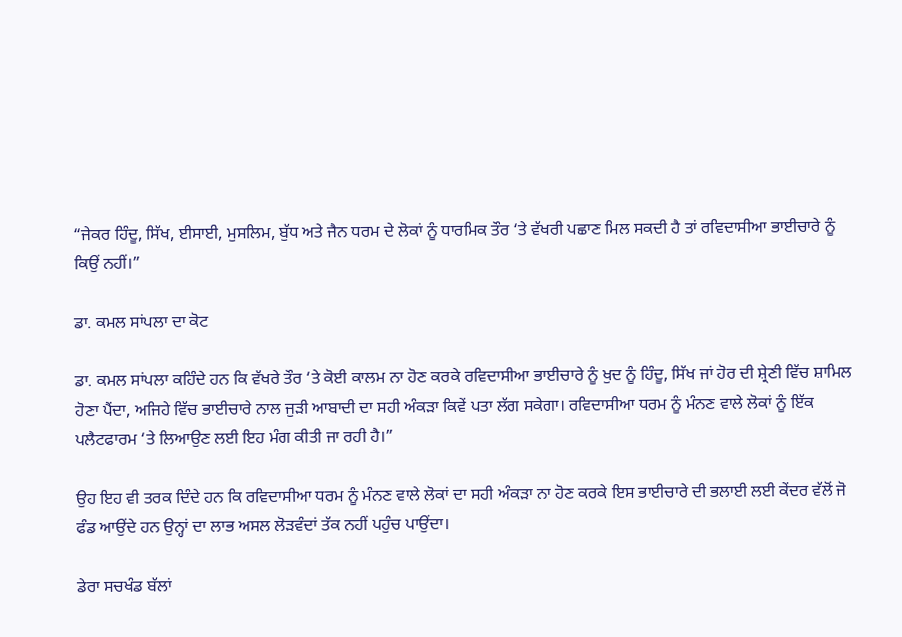“ਜੇਕਰ ਹਿੰਦੂ, ਸਿੱਖ, ਈਸਾਈ, ਮੁਸਲਿਮ, ਬੁੱਧ ਅਤੇ ਜੈਨ ਧਰਮ ਦੇ ਲੋਕਾਂ ਨੂੰ ਧਾਰਮਿਕ ਤੌਰ ‘ਤੇ ਵੱਖਰੀ ਪਛਾਣ ਮਿਲ ਸਕਦੀ ਹੈ ਤਾਂ ਰਵਿਦਾਸੀਆ ਭਾਈਚਾਰੇ ਨੂੰ ਕਿਉਂ ਨਹੀਂ।”

ਡਾ. ਕਮਲ ਸਾਂਪਲਾ ਦਾ ਕੋਟ

ਡਾ. ਕਮਲ ਸਾਂਪਲਾ ਕਹਿੰਦੇ ਹਨ ਕਿ ਵੱਖਰੇ ਤੌਰ ‘ਤੇ ਕੋਈ ਕਾਲਮ ਨਾ ਹੋਣ ਕਰਕੇ ਰਵਿਦਾਸੀਆ ਭਾਈਚਾਰੇ ਨੂੰ ਖੁਦ ਨੂੰ ਹਿੰਦੂ, ਸਿੱਖ ਜਾਂ ਹੋਰ ਦੀ ਸ਼੍ਰੇਣੀ ਵਿੱਚ ਸ਼ਾਮਿਲ ਹੋਣਾ ਪੈਂਦਾ, ਅਜਿਹੇ ਵਿੱਚ ਭਾਈਚਾਰੇ ਨਾਲ ਜੁੜੀ ਆਬਾਦੀ ਦਾ ਸਹੀ ਅੰਕੜਾ ਕਿਵੇਂ ਪਤਾ ਲੱਗ ਸਕੇਗਾ। ਰਵਿਦਾਸੀਆ ਧਰਮ ਨੂੰ ਮੰਨਣ ਵਾਲੇ ਲੋਕਾਂ ਨੂੰ ਇੱਕ ਪਲੈਟਫਾਰਮ ‘ਤੇ ਲਿਆਉਣ ਲਈ ਇਹ ਮੰਗ ਕੀਤੀ ਜਾ ਰਹੀ ਹੈ।”

ਉਹ ਇਹ ਵੀ ਤਰਕ ਦਿੰਦੇ ਹਨ ਕਿ ਰਵਿਦਾਸੀਆ ਧਰਮ ਨੂੰ ਮੰਨਣ ਵਾਲੇ ਲੋਕਾਂ ਦਾ ਸਹੀ ਅੰਕੜਾ ਨਾ ਹੋਣ ਕਰਕੇ ਇਸ ਭਾਈਚਾਰੇ ਦੀ ਭਲਾਈ ਲਈ ਕੇਂਦਰ ਵੱਲੋਂ ਜੋ ਫੰਡ ਆਉਂਦੇ ਹਨ ਉਨ੍ਹਾਂ ਦਾ ਲਾਭ ਅਸਲ ਲੋੜਵੰਦਾਂ ਤੱਕ ਨਹੀਂ ਪਹੁੰਚ ਪਾਉਂਦਾ।

ਡੇਰਾ ਸਚਖੰਡ ਬੱਲਾਂ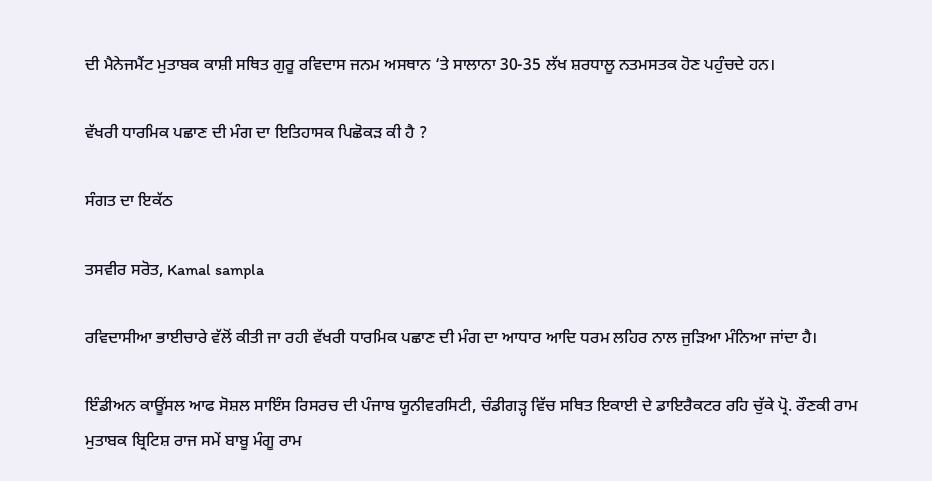ਦੀ ਮੈਨੇਜਮੈਂਟ ਮੁਤਾਬਕ ਕਾਸ਼ੀ ਸਥਿਤ ਗੁਰੂ ਰਵਿਦਾਸ ਜਨਮ ਅਸਥਾਨ ‘ਤੇ ਸਾਲਾਨਾ 30-35 ਲੱਖ ਸ਼ਰਧਾਲੂ ਨਤਮਸਤਕ ਹੋਣ ਪਹੁੰਚਦੇ ਹਨ।

ਵੱਖਰੀ ਧਾਰਮਿਕ ਪਛਾਣ ਦੀ ਮੰਗ ਦਾ ਇਤਿਹਾਸਕ ਪਿਛੋਕੜ ਕੀ ਹੈ ?

ਸੰਗਤ ਦਾ ਇਕੱਠ

ਤਸਵੀਰ ਸਰੋਤ, Kamal sampla

ਰਵਿਦਾਸੀਆ ਭਾਈਚਾਰੇ ਵੱਲੋਂ ਕੀਤੀ ਜਾ ਰਹੀ ਵੱਖਰੀ ਧਾਰਮਿਕ ਪਛਾਣ ਦੀ ਮੰਗ ਦਾ ਆਧਾਰ ਆਦਿ ਧਰਮ ਲਹਿਰ ਨਾਲ ਜੁੜਿਆ ਮੰਨਿਆ ਜਾਂਦਾ ਹੈ।

ਇੰਡੀਅਨ ਕਾਊਂਸਲ ਆਫ ਸੋਸ਼ਲ ਸਾਇੰਸ ਰਿਸਰਚ ਦੀ ਪੰਜਾਬ ਯੂਨੀਵਰਸਿਟੀ, ਚੰਡੀਗੜ੍ਹ ਵਿੱਚ ਸਥਿਤ ਇਕਾਈ ਦੇ ਡਾਇਰੈਕਟਰ ਰਹਿ ਚੁੱਕੇ ਪ੍ਰੋ. ਰੌਣਕੀ ਰਾਮ ਮੁਤਾਬਕ ਬ੍ਰਿਟਿਸ਼ ਰਾਜ ਸਮੇਂ ਬਾਬੂ ਮੰਗੂ ਰਾਮ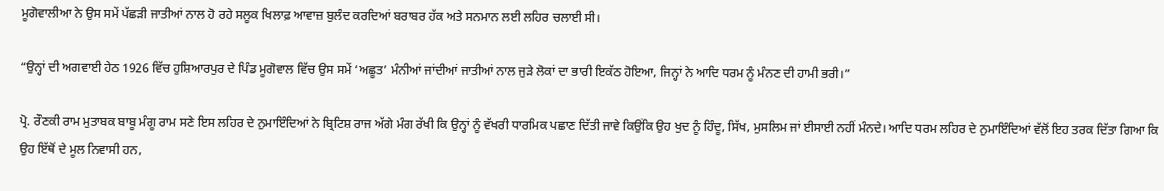ਮੂਗੋਵਾਲੀਆ ਨੇ ਉਸ ਸਮੇਂ ਪੱਛੜੀ ਜਾਤੀਆਂ ਨਾਲ ਹੋ ਰਹੇ ਸਲੂਕ ਖਿਲਾਫ਼ ਆਵਾਜ਼ ਬੁਲੰਦ ਕਰਦਿਆਂ ਬਰਾਬਰ ਹੱਕ ਅਤੇ ਸਨਮਾਨ ਲਈ ਲਹਿਰ ਚਲਾਈ ਸੀ।

“ਉਨ੍ਹਾਂ ਦੀ ਅਗਵਾਈ ਹੇਠ 1926 ਵਿੱਚ ਹੁਸ਼ਿਆਰਪੁਰ ਦੇ ਪਿੰਡ ਮੂਗੋਵਾਲ ਵਿੱਚ ਉਸ ਸਮੇਂ ‘ਅਛੂਤ’ ਮੰਨੀਆਂ ਜਾਂਦੀਆਂ ਜਾਤੀਆਂ ਨਾਲ ਜੁੜੇ ਲੋਕਾਂ ਦਾ ਭਾਰੀ ਇਕੱਠ ਹੋਇਆ, ਜਿਨ੍ਹਾਂ ਨੇ ਆਦਿ ਧਰਮ ਨੂੰ ਮੰਨਣ ਦੀ ਹਾਮੀ ਭਰੀ।”

ਪ੍ਰੋ. ਰੌਣਕੀ ਰਾਮ ਮੁਤਾਬਕ ਬਾਬੂ ਮੰਗੂ ਰਾਮ ਸਣੇ ਇਸ ਲਹਿਰ ਦੇ ਨੁਮਾਇੰਦਿਆਂ ਨੇ ਬ੍ਰਿਟਿਸ਼ ਰਾਜ ਅੱਗੇ ਮੰਗ ਰੱਖੀ ਕਿ ਉਨ੍ਹਾਂ ਨੂੰ ਵੱਖਰੀ ਧਾਰਮਿਕ ਪਛਾਣ ਦਿੱਤੀ ਜਾਵੇ ਕਿਉਂਕਿ ਉਹ ਖੁਦ ਨੂੰ ਹਿੰਦੂ, ਸਿੱਖ, ਮੁਸਲਿਮ ਜਾਂ ਈਸਾਈ ਨਹੀਂ ਮੰਨਦੇ। ਆਦਿ ਧਰਮ ਲਹਿਰ ਦੇ ਨੁਮਾਇੰਦਿਆਂ ਵੱਲੋਂ ਇਹ ਤਰਕ ਦਿੱਤਾ ਗਿਆ ਕਿ ਉਹ ਇੱਥੋਂ ਦੇ ਮੂਲ ਨਿਵਾਸੀ ਹਨ,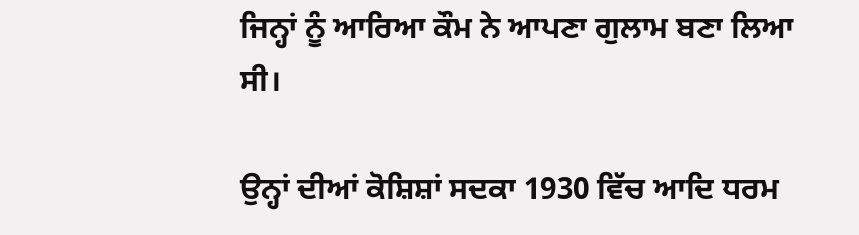ਜਿਨ੍ਹਾਂ ਨੂੰ ਆਰਿਆ ਕੌਮ ਨੇ ਆਪਣਾ ਗੁਲਾਮ ਬਣਾ ਲਿਆ ਸੀ।

ਉਨ੍ਹਾਂ ਦੀਆਂ ਕੋਸ਼ਿਸ਼ਾਂ ਸਦਕਾ 1930 ਵਿੱਚ ਆਦਿ ਧਰਮ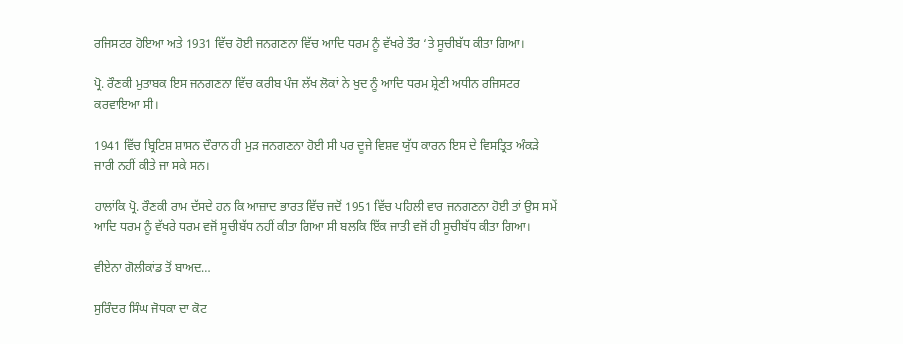ਰਜਿਸਟਰ ਹੋਇਆ ਅਤੇ 1931 ਵਿੱਚ ਹੋਈ ਜਨਗਣਨਾ ਵਿੱਚ ਆਦਿ ਧਰਮ ਨੂੰ ਵੱਖਰੇ ਤੌਰ ‘ਤੇ ਸੂਚੀਬੱਧ ਕੀਤਾ ਗਿਆ।

ਪ੍ਰੋ. ਰੌਣਕੀ ਮੁਤਾਬਕ ਇਸ ਜਨਗਣਨਾ ਵਿੱਚ ਕਰੀਬ ਪੰਜ ਲੱਖ ਲੋਕਾਂ ਨੇ ਖੁਦ ਨੂੰ ਆਦਿ ਧਰਮ ਸ਼੍ਰੇਣੀ ਅਧੀਨ ਰਜਿਸਟਰ ਕਰਵਾਇਆ ਸੀ।

1941 ਵਿੱਚ ਬ੍ਰਿਟਿਸ਼ ਸ਼ਾਸਨ ਦੌਰਾਨ ਹੀ ਮੁੜ ਜਨਗਣਨਾ ਹੋਈ ਸੀ ਪਰ ਦੂਜੇ ਵਿਸ਼ਵ ਯੁੱਧ ਕਾਰਨ ਇਸ ਦੇ ਵਿਸਤ੍ਰਿਤ ਅੰਕੜੇ ਜਾਰੀ ਨਹੀਂ ਕੀਤੇ ਜਾ ਸਕੇ ਸਨ।

ਹਾਲਾਂਕਿ ਪ੍ਰੋ. ਰੌਣਕੀ ਰਾਮ ਦੱਸਦੇ ਹਨ ਕਿ ਆਜ਼ਾਦ ਭਾਰਤ ਵਿੱਚ ਜਦੋਂ 1951 ਵਿੱਚ ਪਹਿਲੀ ਵਾਰ ਜਨਗਣਨਾ ਹੋਈ ਤਾਂ ਉਸ ਸਮੇਂ ਆਦਿ ਧਰਮ ਨੂੰ ਵੱਖਰੇ ਧਰਮ ਵਜੋਂ ਸੂਚੀਬੱਧ ਨਹੀਂ ਕੀਤਾ ਗਿਆ ਸੀ ਬਲਕਿ ਇੱਕ ਜਾਤੀ ਵਜੋਂ ਹੀ ਸੂਚੀਬੱਧ ਕੀਤਾ ਗਿਆ।

ਵੀਏਨਾ ਗੋਲੀਕਾਂਡ ਤੋਂ ਬਾਅਦ…

ਸੁਰਿੰਦਰ ਸਿੰਘ ਜੋਧਕਾ ਦਾ ਕੋਟ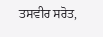ਤਸਵੀਰ ਸਰੋਤ,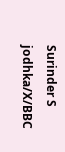Surinder S jodhka/X/BBC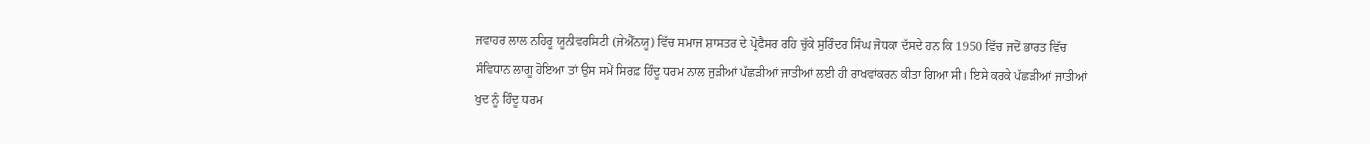ਜਵਾਹਰ ਲਾਲ ਨਹਿਰੂ ਯੂਨੀਵਰਸਿਟੀ (ਜੇਐੱਨਯੂ) ਵਿੱਚ ਸਮਾਜ ਸ਼ਾਸਤਰ ਦੇ ਪ੍ਰੋਫੈਸਰ ਰਹਿ ਚੁੱਕੇ ਸੁਰਿੰਦਰ ਸਿੰਘ ਜੋਧਕਾ ਦੱਸਦੇ ਹਨ ਕਿ 1950 ਵਿੱਚ ਜਦੋਂ ਭਾਰਤ ਵਿੱਚ ਸੰਵਿਧਾਨ ਲਾਗੂ ਹੋਇਆ ਤਾਂ ਉਸ ਸਮੇਂ ਸਿਰਫ਼ ਹਿੰਦੂ ਧਰਮ ਨਾਲ ਜੁੜੀਆਂ ਪੱਛੜੀਆਂ ਜਾਤੀਆਂ ਲਈ ਹੀ ਰਾਖਵਾਂਕਰਨ ਕੀਤਾ ਗਿਆ ਸੀ। ਇਸੇ ਕਰਕੇ ਪੱਛੜੀਆਂ ਜਾਤੀਆਂ ਖੁਦ ਨੂੰ ਹਿੰਦੂ ਧਰਮ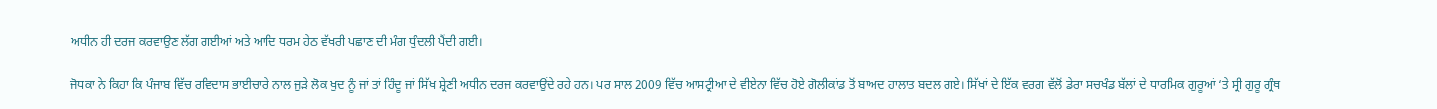ਅਧੀਨ ਹੀ ਦਰਜ ਕਰਵਾਉਣ ਲੱਗ ਗਈਆਂ ਅਤੇ ਆਦਿ ਧਰਮ ਹੇਠ ਵੱਖਰੀ ਪਛਾਣ ਦੀ ਮੰਗ ਧੁੰਦਲੀ ਪੈਂਦੀ ਗਈ।

ਜੋਧਕਾ ਨੇ ਕਿਹਾ ਕਿ ਪੰਜਾਬ ਵਿੱਚ ਰਵਿਦਾਸ ਭਾਈਚਾਰੇ ਨਾਲ ਜੁੜੇ ਲੋਕ ਖੁਦ ਨੂੰ ਜਾਂ ਤਾਂ ਹਿੰਦੂ ਜਾਂ ਸਿੱਖ ਸ਼੍ਰੇਣੀ ਅਧੀਨ ਦਰਜ ਕਰਵਾਉਂਦੇ ਰਹੇ ਹਨ। ਪਰ ਸਾਲ 2009 ਵਿੱਚ ਆਸਟ੍ਰੀਆ ਦੇ ਵੀਏਨਾ ਵਿੱਚ ਹੋਏ ਗੋਲੀਕਾਂਡ ਤੋਂ ਬਾਅਦ ਹਾਲਾਤ ਬਦਲ ਗਏ। ਸਿੱਖਾਂ ਦੇ ਇੱਕ ਵਰਗ ਵੱਲੋਂ ਡੇਰਾ ਸਚਖੰਡ ਬੱਲਾਂ ਦੇ ਧਾਰਮਿਕ ਗੁਰੂਆਂ ‘ਤੇ ਸ੍ਰੀ ਗੁਰੂ ਗ੍ਰੰਥ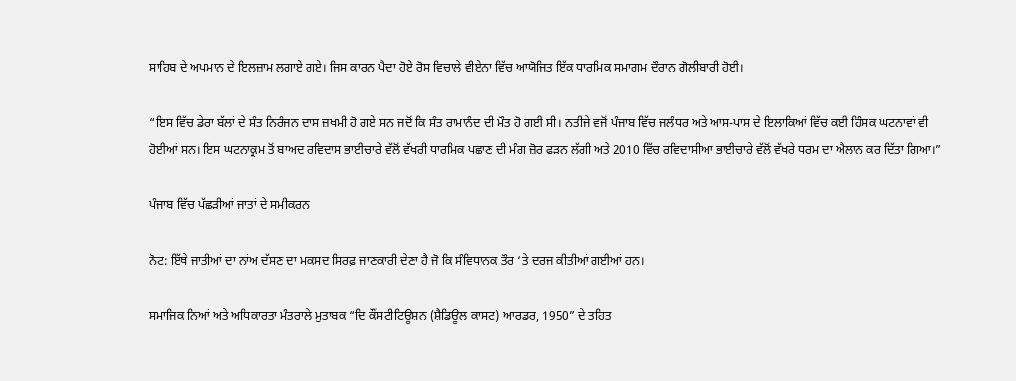ਸਾਹਿਬ ਦੇ ਅਪਮਾਨ ਦੇ ਇਲਜ਼ਾਮ ਲਗਾਏ ਗਏ। ਜਿਸ ਕਾਰਨ ਪੈਦਾ ਹੋਏ ਰੋਸ ਵਿਚਾਲੇ ਵੀਏਨਾ ਵਿੱਚ ਆਯੋਜਿਤ ਇੱਕ ਧਾਰਮਿਕ ਸਮਾਗਮ ਦੌਰਾਨ ਗੋਲੀਬਾਰੀ ਹੋਈ।

“ਇਸ ਵਿੱਚ ਡੇਰਾ ਬੱਲਾਂ ਦੇ ਸੰਤ ਨਿਰੰਜਨ ਦਾਸ ਜ਼ਖਮੀ ਹੋ ਗਏ ਸਨ ਜਦੋਂ ਕਿ ਸੰਤ ਰਾਮਾਨੰਦ ਦੀ ਮੌਤ ਹੋ ਗਈ ਸੀ। ਨਤੀਜੇ ਵਜੋਂ ਪੰਜਾਬ ਵਿੱਚ ਜਲੰਧਰ ਅਤੇ ਆਸ-ਪਾਸ ਦੇ ਇਲਾਕਿਆਂ ਵਿੱਚ ਕਈ ਹਿੰਸਕ ਘਟਨਾਵਾਂ ਵੀ ਹੋਈਆਂ ਸਨ। ਇਸ ਘਟਨਾਕ੍ਰਮ ਤੋਂ ਬਾਅਦ ਰਵਿਦਾਸ ਭਾਈਚਾਰੇ ਵੱਲੋਂ ਵੱਖਰੀ ਧਾਰਮਿਕ ਪਛਾਣ ਦੀ ਮੰਗ ਜ਼ੋਰ ਫੜਨ ਲੱਗੀ ਅਤੇ 2010 ਵਿੱਚ ਰਵਿਦਾਸੀਆ ਭਾਈਚਾਰੇ ਵੱਲੋਂ ਵੱਖਰੇ ਧਰਮ ਦਾ ਐਲਾਨ ਕਰ ਦਿੱਤਾ ਗਿਆ।”

ਪੰਜਾਬ ਵਿੱਚ ਪੱਛੜੀਆਂ ਜਾਤਾਂ ਦੇ ਸਮੀਕਰਨ

ਨੋਟ: ਇੱਥੇ ਜਾਤੀਆਂ ਦਾ ਨਾਂਅ ਦੱਸਣ ਦਾ ਮਕਸਦ ਸਿਰਫ਼ ਜਾਣਕਾਰੀ ਦੇਣਾ ਹੈ ਜੋ ਕਿ ਸੰਵਿਧਾਨਕ ਤੌਰ ‘ਤੇ ਦਰਜ ਕੀਤੀਆਂ ਗਈਆਂ ਹਨ।

ਸਮਾਜਿਕ ਨਿਆਂ ਅਤੇ ਅਧਿਕਾਰਤਾ ਮੰਤਰਾਲੇ ਮੁਤਾਬਕ “ਦਿ ਕੌਂਸਟੀਟਿਊਸ਼ਨ (ਸ਼ੈਡਿਊਲ ਕਾਸਟ) ਆਰਡਰ, 1950” ਦੇ ਤਹਿਤ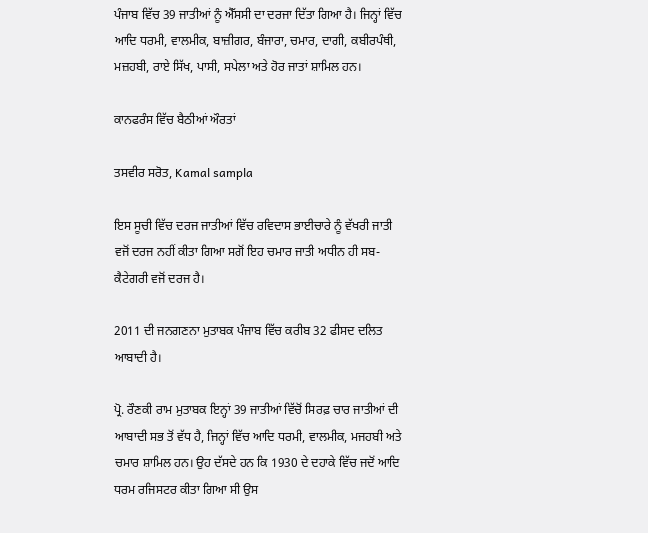ਪੰਜਾਬ ਵਿੱਚ 39 ਜਾਤੀਆਂ ਨੂੰ ਐੱਸਸੀ ਦਾ ਦਰਜਾ ਦਿੱਤਾ ਗਿਆ ਹੈ। ਜਿਨ੍ਹਾਂ ਵਿੱਚ ਆਦਿ ਧਰਮੀ, ਵਾਲਮੀਕ, ਬਾਜ਼ੀਗਰ, ਬੰਜਾਰਾ, ਚਮਾਰ, ਦਾਗੀ, ਕਬੀਰਪੰਥੀ, ਮਜ਼ਹਬੀ, ਰਾਏ ਸਿੱਖ, ਪਾਸੀ, ਸਪੇਲਾ ਅਤੇ ਹੋਰ ਜਾਤਾਂ ਸ਼ਾਮਿਲ ਹਨ।

ਕਾਨਫਰੰਸ ਵਿੱਚ ਬੈਠੀਆਂ ਔਰਤਾਂ

ਤਸਵੀਰ ਸਰੋਤ, Kamal sampla

ਇਸ ਸੂਚੀ ਵਿੱਚ ਦਰਜ ਜਾਤੀਆਂ ਵਿੱਚ ਰਵਿਦਾਸ ਭਾਈਚਾਰੇ ਨੂੰ ਵੱਖਰੀ ਜਾਤੀ ਵਜੋਂ ਦਰਜ ਨਹੀਂ ਕੀਤਾ ਗਿਆ ਸਗੋਂ ਇਹ ਚਮਾਰ ਜਾਤੀ ਅਧੀਨ ਹੀ ਸਬ-ਕੈਟੇਗਰੀ ਵਜੋਂ ਦਰਜ ਹੈ।

2011 ਦੀ ਜਨਗਣਨਾ ਮੁਤਾਬਕ ਪੰਜਾਬ ਵਿੱਚ ਕਰੀਬ 32 ਫੀਸਦ ਦਲਿਤ ਆਬਾਦੀ ਹੈ।

ਪ੍ਰੋ. ਰੌਣਕੀ ਰਾਮ ਮੁਤਾਬਕ ਇਨ੍ਹਾਂ 39 ਜਾਤੀਆਂ ਵਿੱਚੋਂ ਸਿਰਫ਼ ਚਾਰ ਜਾਤੀਆਂ ਦੀ ਆਬਾਦੀ ਸਭ ਤੋਂ ਵੱਧ ਹੈ, ਜਿਨ੍ਹਾਂ ਵਿੱਚ ਆਦਿ ਧਰਮੀ, ਵਾਲਮੀਕ, ਮਜਹਬੀ ਅਤੇ ਚਮਾਰ ਸ਼ਾਮਿਲ ਹਨ। ਉਹ ਦੱਸਦੇ ਹਨ ਕਿ 1930 ਦੇ ਦਹਾਕੇ ਵਿੱਚ ਜਦੋਂ ਆਦਿ ਧਰਮ ਰਜਿਸਟਰ ਕੀਤਾ ਗਿਆ ਸੀ ਉਸ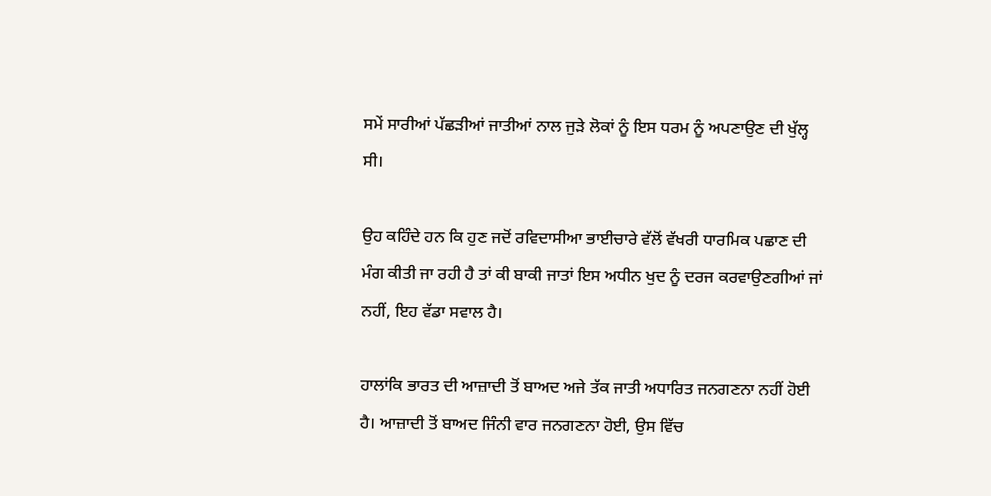ਸਮੇਂ ਸਾਰੀਆਂ ਪੱਛੜੀਆਂ ਜਾਤੀਆਂ ਨਾਲ ਜੁੜੇ ਲੋਕਾਂ ਨੂੰ ਇਸ ਧਰਮ ਨੂੰ ਅਪਣਾਉਣ ਦੀ ਖੁੱਲ੍ਹ ਸੀ।

ਉਹ ਕਹਿੰਦੇ ਹਨ ਕਿ ਹੁਣ ਜਦੋਂ ਰਵਿਦਾਸੀਆ ਭਾਈਚਾਰੇ ਵੱਲੋਂ ਵੱਖਰੀ ਧਾਰਮਿਕ ਪਛਾਣ ਦੀ ਮੰਗ ਕੀਤੀ ਜਾ ਰਹੀ ਹੈ ਤਾਂ ਕੀ ਬਾਕੀ ਜਾਤਾਂ ਇਸ ਅਧੀਨ ਖੁਦ ਨੂੰ ਦਰਜ ਕਰਵਾਉਣਗੀਆਂ ਜਾਂ ਨਹੀਂ, ਇਹ ਵੱਡਾ ਸਵਾਲ ਹੈ।

ਹਾਲਾਂਕਿ ਭਾਰਤ ਦੀ ਆਜ਼ਾਦੀ ਤੋਂ ਬਾਅਦ ਅਜੇ ਤੱਕ ਜਾਤੀ ਅਧਾਰਿਤ ਜਨਗਣਨਾ ਨਹੀਂ ਹੋਈ ਹੈ। ਆਜ਼ਾਦੀ ਤੋਂ ਬਾਅਦ ਜਿੰਨੀ ਵਾਰ ਜਨਗਣਨਾ ਹੋਈ, ਉਸ ਵਿੱਚ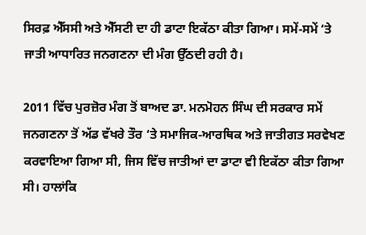ਸਿਰਫ਼ ਐੱਸਸੀ ਅਤੇ ਐੱਸਟੀ ਦਾ ਹੀ ਡਾਟਾ ਇਕੱਠਾ ਕੀਤਾ ਗਿਆ। ਸਮੇਂ-ਸਮੇਂ ‘ਤੇ ਜਾਤੀ ਆਧਾਰਿਤ ਜਨਗਣਨਾ ਦੀ ਮੰਗ ਉੱਠਦੀ ਰਹੀ ਹੈ।

2011 ਵਿੱਚ ਪੁਰਜ਼ੋਰ ਮੰਗ ਤੋਂ ਬਾਅਦ ਡਾ. ਮਨਮੋਹਨ ਸਿੰਘ ਦੀ ਸਰਕਾਰ ਸਮੇਂ ਜਨਗਣਨਾ ਤੋਂ ਅੱਡ ਵੱਖਰੇ ਤੌਰ ‘ਤੇ ਸਮਾਜਿਕ-ਆਰਥਿਕ ਅਤੇ ਜਾਤੀਗਤ ਸਰਵੇਖਣ ਕਰਵਾਇਆ ਗਿਆ ਸੀ, ਜਿਸ ਵਿੱਚ ਜਾਤੀਆਂ ਦਾ ਡਾਟਾ ਵੀ ਇਕੱਠਾ ਕੀਤਾ ਗਿਆ ਸੀ। ਹਾਲਾਂਕਿ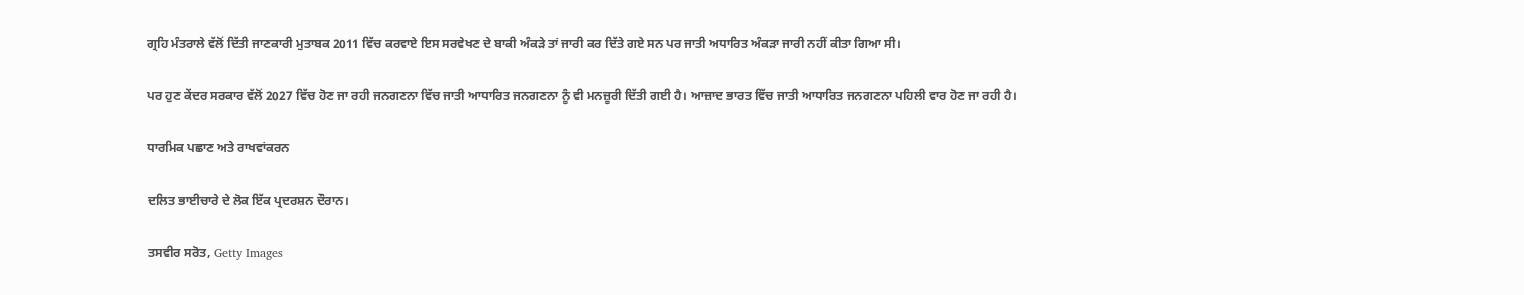ਗ੍ਰਹਿ ਮੰਤਰਾਲੇ ਵੱਲੋਂ ਦਿੱਤੀ ਜਾਣਕਾਰੀ ਮੁਤਾਬਕ 2011 ਵਿੱਚ ਕਰਵਾਏ ਇਸ ਸਰਵੇਖਣ ਦੇ ਬਾਕੀ ਅੰਕੜੇ ਤਾਂ ਜਾਰੀ ਕਰ ਦਿੱਤੇ ਗਏ ਸਨ ਪਰ ਜਾਤੀ ਅਧਾਰਿਤ ਅੰਕੜਾ ਜਾਰੀ ਨਹੀਂ ਕੀਤਾ ਗਿਆ ਸੀ।

ਪਰ ਹੁਣ ਕੇਂਦਰ ਸਰਕਾਰ ਵੱਲੋਂ 2027 ਵਿੱਚ ਹੋਣ ਜਾ ਰਹੀ ਜਨਗਣਨਾ ਵਿੱਚ ਜਾਤੀ ਆਧਾਰਿਤ ਜਨਗਣਨਾ ਨੂੰ ਵੀ ਮਨਜ਼ੂਰੀ ਦਿੱਤੀ ਗਈ ਹੈ। ਆਜ਼ਾਦ ਭਾਰਤ ਵਿੱਚ ਜਾਤੀ ਆਧਾਰਿਤ ਜਨਗਣਨਾ ਪਹਿਲੀ ਵਾਰ ਹੋਣ ਜਾ ਰਹੀ ਹੈ।

ਧਾਰਮਿਕ ਪਛਾਣ ਅਤੇ ਰਾਖਵਾਂਕਰਨ

ਦਲਿਤ ਭਾਈਚਾਰੇ ਦੇ ਲੋਕ ਇੱਕ ਪ੍ਰਦਰਸ਼ਨ ਦੌਰਾਨ।

ਤਸਵੀਰ ਸਰੋਤ, Getty Images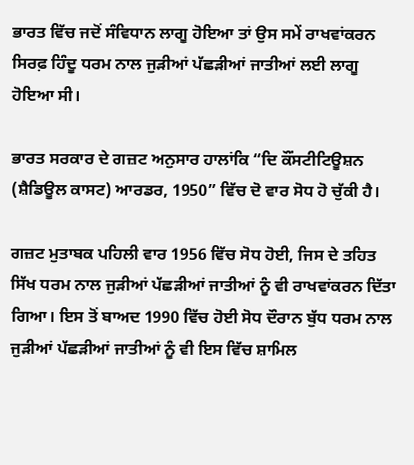ਭਾਰਤ ਵਿੱਚ ਜਦੋਂ ਸੰਵਿਧਾਨ ਲਾਗੂ ਹੋਇਆ ਤਾਂ ਉਸ ਸਮੇਂ ਰਾਖਵਾਂਕਰਨ ਸਿਰਫ਼ ਹਿੰਦੂ ਧਰਮ ਨਾਲ ਜੁੜੀਆਂ ਪੱਛੜੀਆਂ ਜਾਤੀਆਂ ਲਈ ਲਾਗੂ ਹੋਇਆ ਸੀ।

ਭਾਰਤ ਸਰਕਾਰ ਦੇ ਗਜ਼ਟ ਅਨੁਸਾਰ ਹਾਲਾਂਕਿ “ਦਿ ਕੌਂਸਟੀਟਿਊਸ਼ਨ (ਸ਼ੈਡਿਊਲ ਕਾਸਟ) ਆਰਡਰ, 1950” ਵਿੱਚ ਦੋ ਵਾਰ ਸੋਧ ਹੋ ਚੁੱਕੀ ਹੈ।

ਗਜ਼ਟ ਮੁਤਾਬਕ ਪਹਿਲੀ ਵਾਰ 1956 ਵਿੱਚ ਸੋਧ ਹੋਈ, ਜਿਸ ਦੇ ਤਹਿਤ ਸਿੱਖ ਧਰਮ ਨਾਲ ਜੁੜੀਆਂ ਪੱਛੜੀਆਂ ਜਾਤੀਆਂ ਨੂੰ ਵੀ ਰਾਖਵਾਂਕਰਨ ਦਿੱਤਾ ਗਿਆ। ਇਸ ਤੋਂ ਬਾਅਦ 1990 ਵਿੱਚ ਹੋਈ ਸੋਧ ਦੌਰਾਨ ਬੁੱਧ ਧਰਮ ਨਾਲ ਜੁੜੀਆਂ ਪੱਛੜੀਆਂ ਜਾਤੀਆਂ ਨੂੰ ਵੀ ਇਸ ਵਿੱਚ ਸ਼ਾਮਿਲ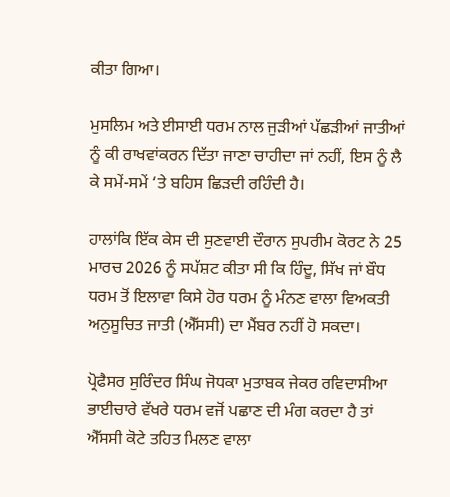ਕੀਤਾ ਗਿਆ।

ਮੁਸਲਿਮ ਅਤੇ ਈਸਾਈ ਧਰਮ ਨਾਲ ਜੁੜੀਆਂ ਪੱਛੜੀਆਂ ਜਾਤੀਆਂ ਨੂੰ ਕੀ ਰਾਖਵਾਂਕਰਨ ਦਿੱਤਾ ਜਾਣਾ ਚਾਹੀਦਾ ਜਾਂ ਨਹੀਂ, ਇਸ ਨੂੰ ਲੈ ਕੇ ਸਮੇਂ-ਸਮੇਂ ‘ਤੇ ਬਹਿਸ ਛਿੜਦੀ ਰਹਿੰਦੀ ਹੈ।

ਹਾਲਾਂਕਿ ਇੱਕ ਕੇਸ ਦੀ ਸੁਣਵਾਈ ਦੌਰਾਨ ਸੁਪਰੀਮ ਕੋਰਟ ਨੇ 25 ਮਾਰਚ 2026 ਨੂੰ ਸਪੱਸ਼ਟ ਕੀਤਾ ਸੀ ਕਿ ਹਿੰਦੂ, ਸਿੱਖ ਜਾਂ ਬੌਧ ਧਰਮ ਤੋਂ ਇਲਾਵਾ ਕਿਸੇ ਹੋਰ ਧਰਮ ਨੂੰ ਮੰਨਣ ਵਾਲਾ ਵਿਅਕਤੀ ਅਨੁਸੂਚਿਤ ਜਾਤੀ (ਐੱਸਸੀ) ਦਾ ਮੈਂਬਰ ਨਹੀਂ ਹੋ ਸਕਦਾ।

ਪ੍ਰੋਫੈਸਰ ਸੁਰਿੰਦਰ ਸਿੰਘ ਜੋਧਕਾ ਮੁਤਾਬਕ ਜੇਕਰ ਰਵਿਦਾਸੀਆ ਭਾਈਚਾਰੇ ਵੱਖਰੇ ਧਰਮ ਵਜੋਂ ਪਛਾਣ ਦੀ ਮੰਗ ਕਰਦਾ ਹੈ ਤਾਂ ਐੱਸਸੀ ਕੋਟੇ ਤਹਿਤ ਮਿਲਣ ਵਾਲਾ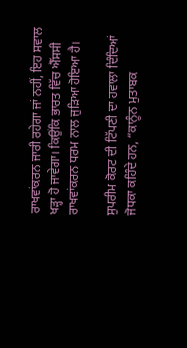ਰਾਖਵਾਂਕਰਨ ਜਾਰੀ ਰਹੇਗਾ ਜਾਂ ਨਹੀਂ, ਇਹ ਸਵਾਲ ਖੜ੍ਹਾ ਹੋ ਜਾਵੇਗਾ। ਕਿਉਂਕਿ ਭਾਰਤ ਵਿੱਚ ਐੱਸਸੀ ਰਾਖਵਾਂਕਰਨ ਧਰਮ ਨਾਲ ਜੁੜਿਆ ਹੋਇਆ ਹੈ।

ਸੁਪਰੀਮ ਕੋਰਟ ਦੀ ਟਿੱਪਣੀ ਦਾ ਹਵਾਲਾ ਦਿੰਦਿਆਂ ਜੋਧਕਾ ਕਹਿੰਦੇ ਹਨ, “ਕਾਨੂੰਨ ਮੁਤਾਬਕ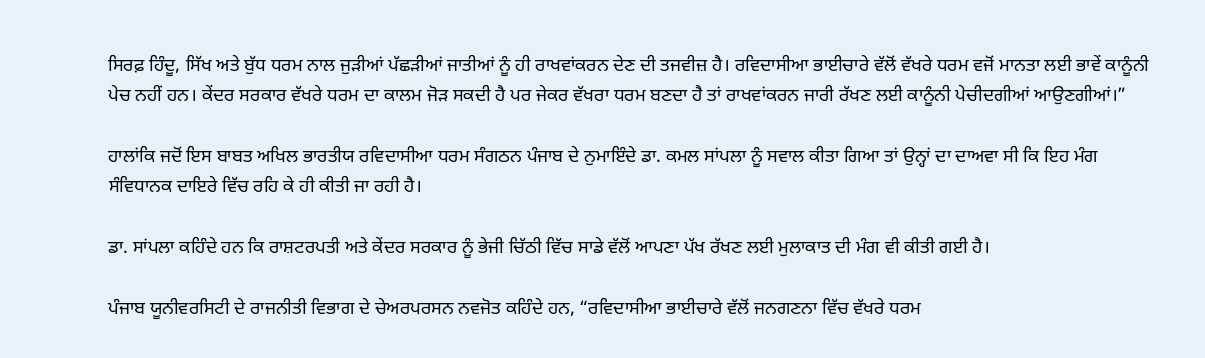ਸਿਰਫ਼ ਹਿੰਦੂ, ਸਿੱਖ ਅਤੇ ਬੁੱਧ ਧਰਮ ਨਾਲ ਜੁੜੀਆਂ ਪੱਛੜੀਆਂ ਜਾਤੀਆਂ ਨੂੰ ਹੀ ਰਾਖਵਾਂਕਰਨ ਦੇਣ ਦੀ ਤਜਵੀਜ਼ ਹੈ। ਰਵਿਦਾਸੀਆ ਭਾਈਚਾਰੇ ਵੱਲੋਂ ਵੱਖਰੇ ਧਰਮ ਵਜੋਂ ਮਾਨਤਾ ਲਈ ਭਾਵੇਂ ਕਾਨੂੰਨੀ ਪੇਚ ਨਹੀਂ ਹਨ। ਕੇਂਦਰ ਸਰਕਾਰ ਵੱਖਰੇ ਧਰਮ ਦਾ ਕਾਲਮ ਜੋੜ ਸਕਦੀ ਹੈ ਪਰ ਜੇਕਰ ਵੱਖਰਾ ਧਰਮ ਬਣਦਾ ਹੈ ਤਾਂ ਰਾਖਵਾਂਕਰਨ ਜਾਰੀ ਰੱਖਣ ਲਈ ਕਾਨੂੰਨੀ ਪੇਚੀਦਗੀਆਂ ਆਉਣਗੀਆਂ।”

ਹਾਲਾਂਕਿ ਜਦੋਂ ਇਸ ਬਾਬਤ ਅਖਿਲ ਭਾਰਤੀਯ ਰਵਿਦਾਸੀਆ ਧਰਮ ਸੰਗਠਨ ਪੰਜਾਬ ਦੇ ਨੁਮਾਇੰਦੇ ਡਾ. ਕਮਲ ਸਾਂਪਲਾ ਨੂੰ ਸਵਾਲ ਕੀਤਾ ਗਿਆ ਤਾਂ ਉਨ੍ਹਾਂ ਦਾ ਦਾਅਵਾ ਸੀ ਕਿ ਇਹ ਮੰਗ ਸੰਵਿਧਾਨਕ ਦਾਇਰੇ ਵਿੱਚ ਰਹਿ ਕੇ ਹੀ ਕੀਤੀ ਜਾ ਰਹੀ ਹੈ।

ਡਾ. ਸਾਂਪਲਾ ਕਹਿੰਦੇ ਹਨ ਕਿ ਰਾਸ਼ਟਰਪਤੀ ਅਤੇ ਕੇਂਦਰ ਸਰਕਾਰ ਨੂੰ ਭੇਜੀ ਚਿੱਠੀ ਵਿੱਚ ਸਾਡੇ ਵੱਲੋਂ ਆਪਣਾ ਪੱਖ ਰੱਖਣ ਲਈ ਮੁਲਾਕਾਤ ਦੀ ਮੰਗ ਵੀ ਕੀਤੀ ਗਈ ਹੈ।

ਪੰਜਾਬ ਯੂਨੀਵਰਸਿਟੀ ਦੇ ਰਾਜਨੀਤੀ ਵਿਭਾਗ ਦੇ ਚੇਅਰਪਰਸਨ ਨਵਜੋਤ ਕਹਿੰਦੇ ਹਨ, “ਰਵਿਦਾਸੀਆ ਭਾਈਚਾਰੇ ਵੱਲੋਂ ਜਨਗਣਨਾ ਵਿੱਚ ਵੱਖਰੇ ਧਰਮ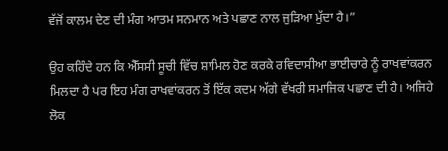ਵੱਜੋਂ ਕਾਲਮ ਦੇਣ ਦੀ ਮੰਗ ਆਤਮ ਸਨਮਾਨ ਅਤੇ ਪਛਾਣ ਨਾਲ ਜੁੜਿਆ ਮੁੱਦਾ ਹੈ।”

ਉਹ ਕਹਿੰਦੇ ਹਨ ਕਿ ਐੱਸਸੀ ਸੂਚੀ ਵਿੱਚ ਸ਼ਾਮਿਲ ਹੋਣ ਕਰਕੇ ਰਵਿਦਾਸੀਆ ਭਾਈਚਾਰੇ ਨੂੰ ਰਾਖਵਾਂਕਰਨ ਮਿਲਦਾ ਹੈ ਪਰ ਇਹ ਮੰਗ ਰਾਖਵਾਂਕਰਨ ਤੋਂ ਇੱਕ ਕਦਮ ਅੱਗੇ ਵੱਖਰੀ ਸਮਾਜਿਕ ਪਛਾਣ ਦੀ ਹੈ। ਅਜਿਹੇ ਲੋਕ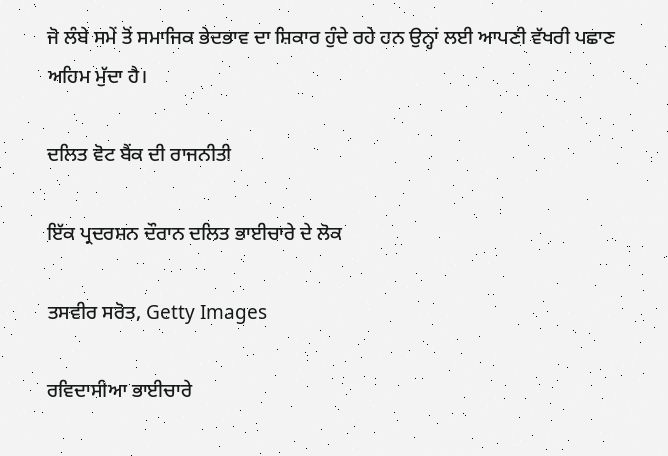ਜੋ ਲੰਬੇ ਸਮੇਂ ਤੋਂ ਸਮਾਜਿਕ ਭੇਦਭਾਵ ਦਾ ਸ਼ਿਕਾਰ ਹੁੰਦੇ ਰਹੇ ਹਨ ਉਨ੍ਹਾਂ ਲਈ ਆਪਣੀ ਵੱਖਰੀ ਪਛਾਣ ਅਹਿਮ ਮੁੱਦਾ ਹੈ।

ਦਲਿਤ ਵੋਟ ਬੈਂਕ ਦੀ ਰਾਜਨੀਤੀ

ਇੱਕ ਪ੍ਰਦਰਸ਼ਨ ਦੌਰਾਨ ਦਲਿਤ ਭਾਈਚਾਰੇ ਦੇ ਲੋਕ

ਤਸਵੀਰ ਸਰੋਤ, Getty Images

ਰਵਿਦਾਸੀਆ ਭਾਈਚਾਰੇ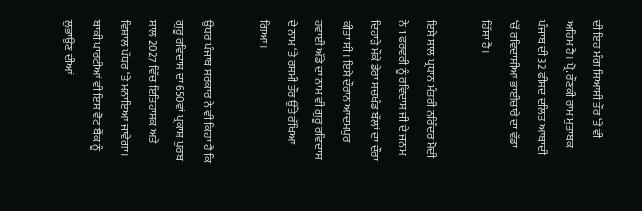ਦੀ ਇਹ ਮੰਗ ਸਿਆਸੀ ਤੌਰ ‘ਤੇ ਵੀ ਅਹਿਮ ਹੈ। ਪ੍ਰੋ. ਰੌਣਕੀ ਰਾਮ ਮੁਤਾਬਕ ਪੰਜਾਬ ਦੀ 32 ਫੀਸਦ ਦਲਿਤ ਆਬਾਦੀ ‘ਚੋਂ ਰਵਿਦਾਸੀਆ ਭਾਈਚਾਰੇ ਦਾ ਵੱਡਾ ਹਿੱਸਾ ਹੈ।

ਇਸੇ ਸਾਲ ਪ੍ਰਧਾਨ ਮੰਤਰੀ ਨਰਿੰਦਰ ਮੋਦੀ ਨੇ 1 ਫਰਵਰੀ ਨੂੰ ਰਵਿਦਾਸ ਜੀ ਦੇ ਜਨਮ ਦਿਹਾੜੇ ਮੌਕੇ ਡੇਰਾ ਸਚਖੰਡ ਬੱਲਾਂ ਦਾ ਦੌਰਾ ਕੀਤਾ ਸੀ। ਇਸੇ ਦੌਰਾਨ ਆਦਮਪੁਰ ਹਵਾਈ ਅੱਡੇ ਦਾ ਨਾਮ ਵੀ ਗੁਰੂ ਰਵਿਦਾਸ ਦੇ ਨਾਮ ‘ਤੇ ਰਸਮੀ ਤੌਰ ਉੱਤੇ ਰੱਖਿਆ ਗਿਆ।

ਉਧਰ ਪੰਜਾਬ ਸਰਕਾਰ ਨੇ ਵੀ ਕਿਹਾ ਹੈ ਕਿ ਗੁਰੂ ਰਵਿਦਾਸ ਦਾ 650ਵਾਂ ਪ੍ਰਕਾਸ਼ ਪੁਰਬ ਸਾਲ 2027 ਵਿੱਚ ਇਤਿਹਾਸਕ ਅਤੇ ਵਿਸ਼ਾਲ ਪੱਧਰ ‘ਤੇ ਮਨਾਇਆ ਜਾਵੇਗਾ। ਬਾਕੀ ਪਾਰਟੀਆਂ ਵੀ ਇਸ ਵੋਟ ਬੈਂਕ ਨੂੰ ਲੁਭਾਉਣ ਦੀਆਂ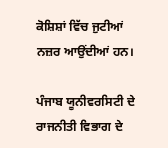ਕੋਸ਼ਿਸ਼ਾਂ ਵਿੱਚ ਜੁਟੀਆਂ ਨਜ਼ਰ ਆਉਂਦੀਆਂ ਹਨ।

ਪੰਜਾਬ ਯੂਨੀਵਰਸਿਟੀ ਦੇ ਰਾਜਨੀਤੀ ਵਿਭਾਗ ਦੇ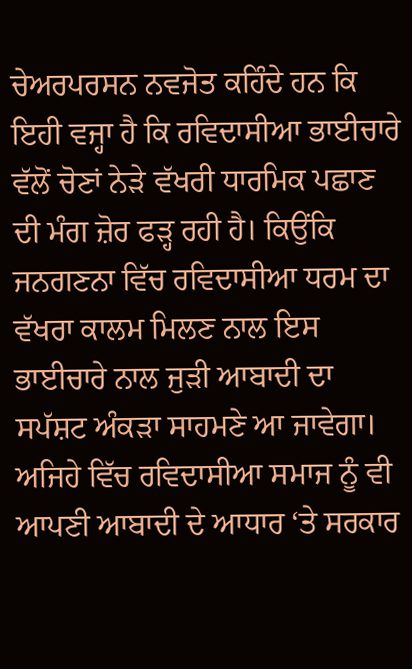ਚੇਅਰਪਰਸਨ ਨਵਜੋਤ ਕਹਿੰਦੇ ਹਨ ਕਿ ਇਹੀ ਵਜ੍ਹਾ ਹੈ ਕਿ ਰਵਿਦਾਸੀਆ ਭਾਈਚਾਰੇ ਵੱਲੋਂ ਚੋਣਾਂ ਨੇੜੇ ਵੱਖਰੀ ਧਾਰਮਿਕ ਪਛਾਣ ਦੀ ਮੰਗ ਜ਼ੋਰ ਫੜ੍ਹ ਰਹੀ ਹੈ। ਕਿਉਂਕਿ ਜਨਗਣਨਾ ਵਿੱਚ ਰਵਿਦਾਸੀਆ ਧਰਮ ਦਾ ਵੱਖਰਾ ਕਾਲਮ ਮਿਲਣ ਨਾਲ ਇਸ ਭਾਈਚਾਰੇ ਨਾਲ ਜੁੜੀ ਆਬਾਦੀ ਦਾ ਸਪੱਸ਼ਟ ਅੰਕੜਾ ਸਾਹਮਣੇ ਆ ਜਾਵੇਗਾ। ਅਜਿਹੇ ਵਿੱਚ ਰਵਿਦਾਸੀਆ ਸਮਾਜ ਨੂੰ ਵੀ ਆਪਣੀ ਆਬਾਦੀ ਦੇ ਆਧਾਰ ‘ਤੇ ਸਰਕਾਰ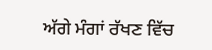ਅੱਗੇ ਮੰਗਾਂ ਰੱਖਣ ਵਿੱਚ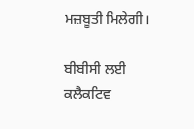ਮਜ਼ਬੂਤੀ ਮਿਲੇਗੀ।

ਬੀਬੀਸੀ ਲਈ ਕਲੈਕਟਿਵ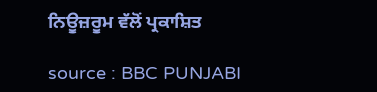ਨਿਊਜ਼ਰੂਮ ਵੱਲੋਂ ਪ੍ਰਕਾਸ਼ਿਤ

source : BBC PUNJABI